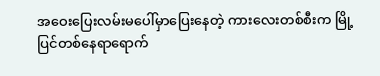အဝေးပြေးလမ်းမပေါ်မှာပြေးနေတဲ့ ကားလေးတစ်စီးက မြို့ပြင်တစ်နေရာရောက်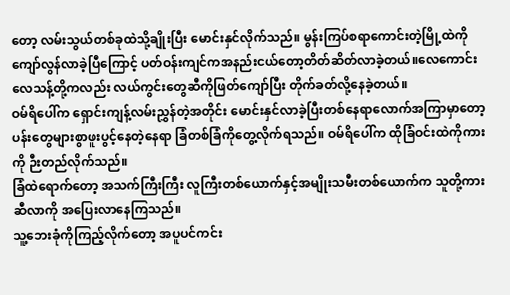တော့ လမ်းသွယ်တစ်ခုထဲသို့ချိုးပြီး မောင်းနှင်လိုက်သည်။ မွန်းကြပ်စရာကောင်းတဲ့မြို့ထဲကိုကျော်လွန်လာခဲ့ပြီကြောင့် ပတ်ဝန်းကျင်ကအနည်းငယ်တော့တိတ်ဆိတ်လာခဲ့တယ်။လေကောင်းလေသန့်တို့ကလည်း လယ်ကွင်းတွေဆီကိုဖြတ်ကျော်ပြီး တိုက်ခတ်လို့နေခဲ့တယ်။
ဝမ်ရိပေါ်က ရှောင်းကျန့်လမ်းညွှန်တဲ့အတိုင်း မောင်းနှင်လာခဲ့ပြီးတစ်နေရာလောက်အကြာမှာတော့ ပန်းတွေများစွာဖူးပွင့်နေတဲ့နေရာ ခြံတစ်ခြံကိုတွေ့လိုက်ရသည်။ ဝမ်ရိပေါ်က ထိုခြံဝင်းထဲကိုကားကို ဉီးတည်လိုက်သည်။
ခြံထဲရောက်တော့ အသက်ကြီးကြီး လူကြီးတစ်ယောက်နှင့်အမျိုးသမီးတစ်ယောက်က သူတို့ကားဆီလာကို အပြေးလာနေကြသည်။
သူ့ဘေးခုံကိုကြည့်လိုက်တော့ အပူပင်ကင်း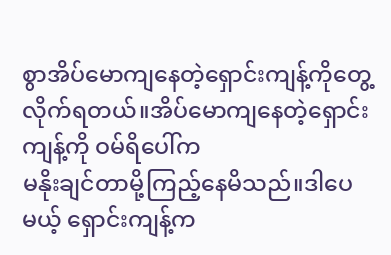စွာအိပ်မောကျနေတဲ့ရှောင်းကျန့်ကိုတွေ့လိုက်ရတယ်။အိပ်မောကျနေတဲ့ရှောင်းကျန့်ကို ဝမ်ရိပေါ်က
မနိုးချင်တာမို့ကြည့်နေမိသည်။ဒါပေမယ့် ရှောင်းကျန့်က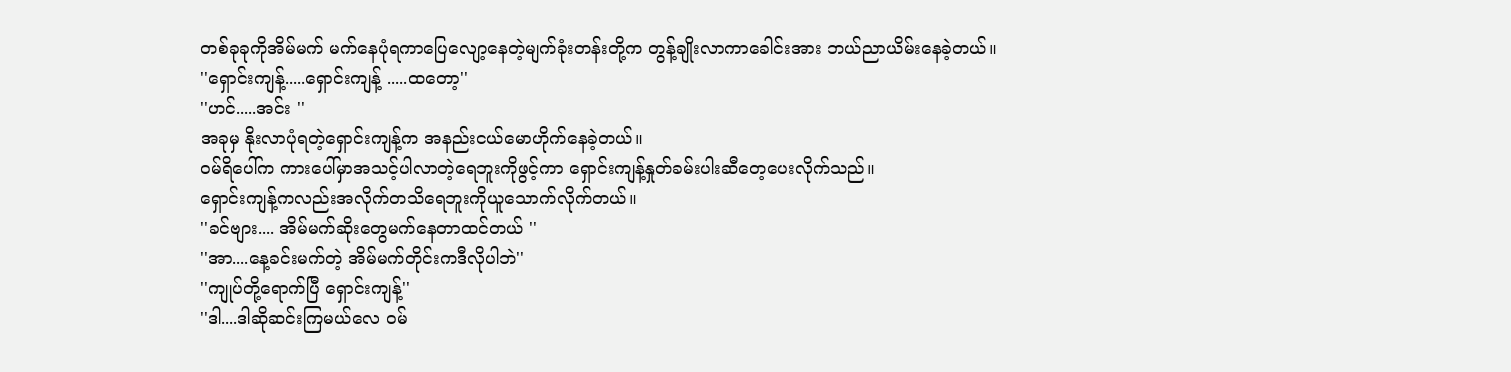တစ်ခုခုကိုအိမ်မက် မက်နေပုံရကာပြေလျော့နေတဲ့မျက်ခုံးတန်းတို့က တွန့်ချိုးလာကာခေါင်းအား ဘယ်ညာယိမ်းနေခဲ့တယ်။
''ရှောင်းကျန့်.....ရှောင်းကျန့် .....ထတော့''
''ဟင်.....အင်း ''
အခုမှ နိုးလာပုံရတဲ့ရှောင်းကျန့်က အနည်းငယ်မောဟိုက်နေခဲ့တယ်။
ဝမ်ရိပေါ်က ကားပေါ်မှာအသင့်ပါလာတဲ့ရေဘူးကိုဖွင့်ကာ ရှောင်းကျန့်နှုတ်ခမ်းပါးဆီတေ့ပေးလိုက်သည်။
ရှောင်းကျန့်ကလည်းအလိုက်တသိရေဘူးကိုယူသောက်လိုက်တယ်။
''ခင်ဗျား.... အိမ်မက်ဆိုးတွေမက်နေတာထင်တယ် ''
''အာ....နေ့ခင်းမက်တဲ့ အိမ်မက်တိုင်းကဒီလိုပါဘဲ''
''ကျုပ်တို့ရောက်ပြီ ရှောင်းကျန့်''
''ဒါ....ဒါဆိုဆင်းကြမယ်လေ ဝမ်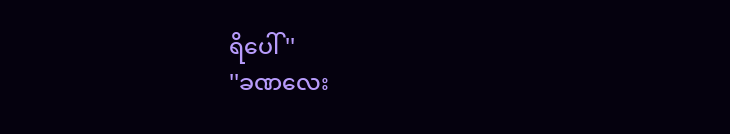ရိပေါ် ''
''ခဏလေး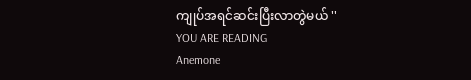ကျုပ်အရင်ဆင်းပြီးလာတွဲမယ် ''
YOU ARE READING
Anemone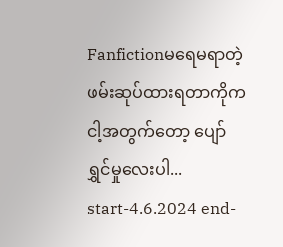Fanfictionမရေမရာတဲ့ ဖမ်းဆုပ်ထားရတာကိုက ငါ့အတွက်တော့ ပျော်ရွှင်မှုလေးပါ... start-4.6.2024 end-